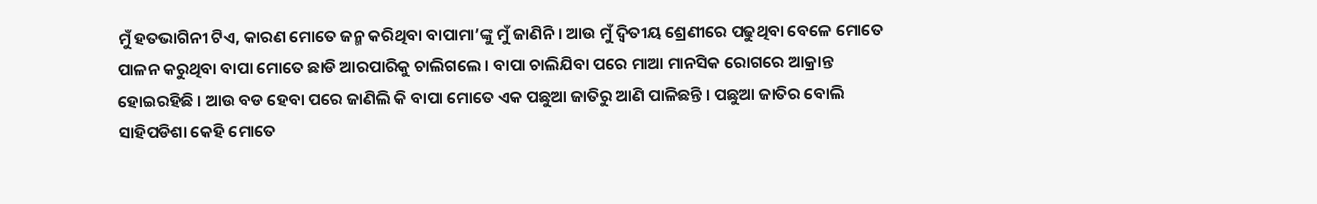ମୁଁ ହତଭାଗିନୀ ଟିଏ, କାରଣ ମୋତେ ଜନ୍ମ କରିଥିବା ବାପାମା’ଙ୍କୁ ମୁଁ ଜାଣିନି । ଆଉ ମୁଁ ଦ୍ଵିତୀୟ ଶ୍ରେଣୀରେ ପଢୁଥିବା ବେଳେ ମୋତେ ପାଳନ କରୁଥିବା ବାପା ମୋତେ ଛାଡି ଆରପାରିକୁ ଚାଲିଗଲେ । ବାପା ଚାଲିଯିବା ପରେ ମାଆ ମାନସିକ ରୋଗରେ ଆକ୍ରାନ୍ତ ହୋଇରହିଛି । ଆଉ ବଡ ହେବା ପରେ ଜାଣିଲି କି ବାପା ମୋତେ ଏକ ପଛୁଆ ଜାତିରୁ ଆଣି ପାଳିଛନ୍ତି । ପଛୁଆ ଜାତିର ବୋଲି ସାହିପଡିଶା କେହି ମୋତେ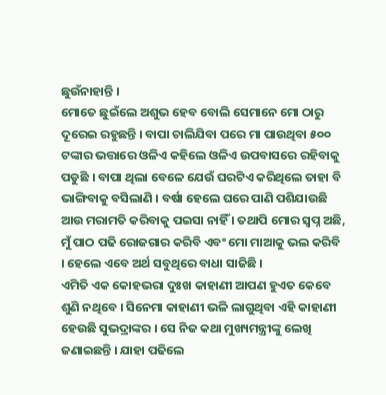ଛୁଉଁନାହାନ୍ତି ।
ମୋତେ ଛୁଇଁଲେ ଅଶୁଭ ହେବ ବୋଲି ସେମାନେ ମୋ ଠାରୁ ଦୂରେଇ ରହୁଛନ୍ତି । ବାପା ଚାଲିଯିବା ପରେ ମା ପାଉଥିବା ୫୦୦ ଟଙ୍କାର ଭତ୍ତାରେ ଓଳିଏ କହିଲେ ଓଳିଏ ଉପବାସରେ ରହିବାକୁ ପଡୁଛି । ବାପା ଥିଲା ବେଳେ ଯେଉଁ ଘରଟିଏ କରିଥିଲେ ତାହା ବି ଭାଙ୍ଗିବାକୁ ବସିଲାଣି । ବର୍ଷା ହେଲେ ଘରେ ପାଣି ପଶିଯାଉଛି ଆଉ ମରାମତି କରିବାକୁ ପଇସା ନାହିଁ । ତଥାପି ମୋର ସ୍ଵପ୍ନ ଅଛି, ମୁଁ ପାଠ ପଢି ରୋଜଗାର କରିବି ଏବଂ ମୋ ମାଆକୁ ଭଲ କରିବି । ହେଲେ ଏବେ ଅର୍ଥ ସବୁଥିରେ ବାଧା ସାଜିଛି ।
ଏମିତି ଏକ କୋହଭରା ଦୁଃଖ କାହାଣୀ ଆପଣ ହୁଏତ କେବେ ଶୁଣି ନଥିବେ । ସିନେମା କାହାଣୀ ଭଳି ଲାଗୁଥିବା ଏହି କାହାଣୀ ହେଉଛି ସୁଭଦ୍ରାଙ୍କର । ସେ ନିଜ କଥା ମୁଖ୍ୟମନ୍ତ୍ରୀଙ୍କୁ ଲେଖି ଜଣାଇଛନ୍ତି । ଯାହା ପଢିଲେ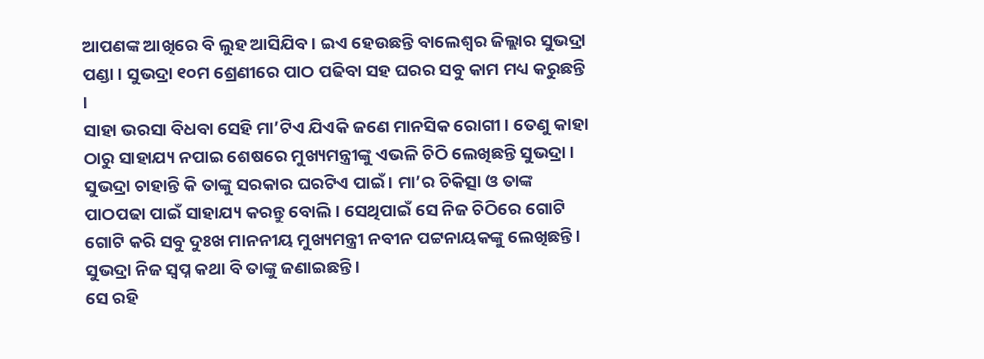ଆପଣଙ୍କ ଆଖିରେ ବି ଲୁହ ଆସିଯିବ । ଇଏ ହେଉଛନ୍ତି ବାଲେଶ୍ଵର ଜିଲ୍ଲାର ସୁଭଦ୍ରା ପଣ୍ଡା । ସୁଭଦ୍ରା ୧୦ମ ଶ୍ରେଣୀରେ ପାଠ ପଢିବା ସହ ଘରର ସବୁ କାମ ମଧ୍ୟ କରୁଛନ୍ତି ।
ସାହା ଭରସା ବିଧବା ସେହି ମା’ଟିଏ ଯିଏକି ଜଣେ ମାନସିକ ରୋଗୀ । ତେଣୁ କାହା ଠାରୁ ସାହାଯ୍ୟ ନପାଇ ଶେଷରେ ମୁଖ୍ୟମନ୍ତ୍ରୀଙ୍କୁ ଏଭଳି ଚିଠି ଲେଖିଛନ୍ତି ସୁଭଦ୍ରା । ସୁଭଦ୍ରା ଚାହାନ୍ତି କି ତାଙ୍କୁ ସରକାର ଘରଟିଏ ପାଇଁ । ମା’ର ଚିକିତ୍ସା ଓ ତାଙ୍କ ପାଠପଢା ପାଇଁ ସାହାଯ୍ୟ କରନ୍ତୁ ବୋଲି । ସେଥିପାଇଁ ସେ ନିଜ ଚିଠିରେ ଗୋଟି ଗୋଟି କରି ସବୁ ଦୁଃଖ ମାନନୀୟ ମୁଖ୍ୟମନ୍ତ୍ରୀ ନବୀନ ପଟ୍ଟନାୟକଙ୍କୁ ଲେଖିଛନ୍ତି । ସୁଭଦ୍ରା ନିଜ ସ୍ଵପ୍ନ କଥା ବି ତାଙ୍କୁ ଜଣାଇଛନ୍ତି ।
ସେ ରହି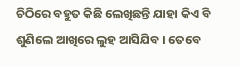ଚିଠିରେ ବହୁତ କିଛି ଲେଖିଛନ୍ତି ଯାହା କିଏ ବି ଶୁଣିଲେ ଆଖିରେ ଲୁହ ଆସିଯିବ । ତେବେ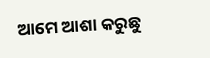ଆମେ ଆଶା କରୁଛୁ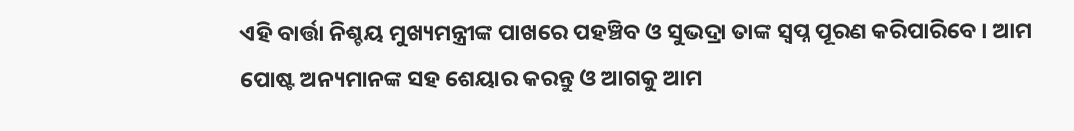ଏହି ବାର୍ତ୍ତା ନିଶ୍ଚୟ ମୁଖ୍ୟମନ୍ତ୍ରୀଙ୍କ ପାଖରେ ପହଞ୍ଚିବ ଓ ସୁଭଦ୍ରା ତାଙ୍କ ସ୍ଵପ୍ନ ପୂରଣ କରିପାରିବେ । ଆମ ପୋଷ୍ଟ ଅନ୍ୟମାନଙ୍କ ସହ ଶେୟାର କରନ୍ତୁ ଓ ଆଗକୁ ଆମ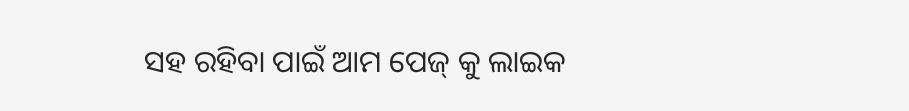ସହ ରହିବା ପାଇଁ ଆମ ପେଜ୍ କୁ ଲାଇକ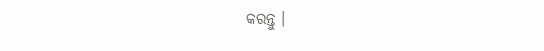କରନ୍ତୁ ।